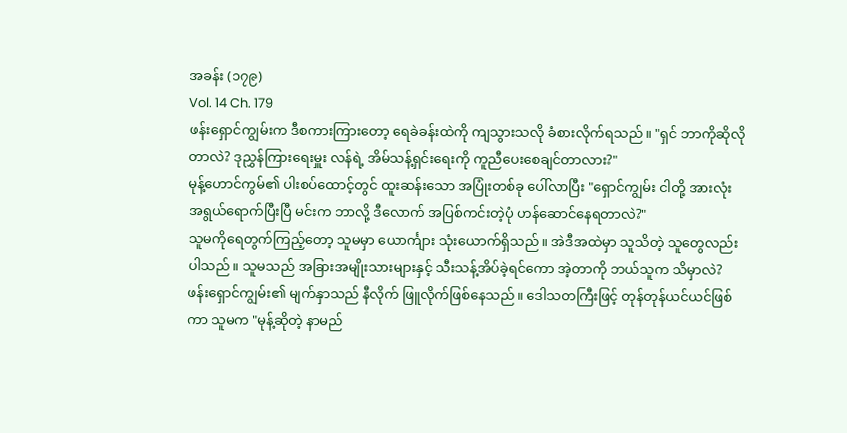အခန်း (၁၇၉)
Vol. 14 Ch. 179
ဖန်းရှောင်ကျွမ်းက ဒီစကားကြားတော့ ရေခဲခန်းထဲကို ကျသွားသလို ခံစားလိုက်ရသည်။ "ရှင် ဘာကိုဆိုလိုတာလဲ? ဒုညွှန်ကြားရေးမှူး လန်ရဲ့ အိမ်သန့်ရှင်းရေးကို ကူညီပေးစေချင်တာလား?"
မုန့်ဟောင်ကွမ်၏ ပါးစပ်ထောင့်တွင် ထူးဆန်းသော အပြုံးတစ်ခု ပေါ်လာပြီး "ရှောင်ကျွမ်း ငါတို့ အားလုံး အရွယ်ရောက်ပြီးပြီ မင်းက ဘာလို့ ဒီလောက် အပြစ်ကင်းတဲ့ပုံ ဟန်ဆောင်နေရတာလဲ?"
သူမကိုရေတွက်ကြည့်တော့ သူမမှာ ယောင်္ကျား သုံးယောက်ရှိသည်။ အဲဒီအထဲမှာ သူသိတဲ့ သူတွေလည်း ပါသည်။ သူမသည် အခြားအမျိုးသားများနှင့် သီးသန့်အိပ်ခဲ့ရင်ကော အဲ့တာကို ဘယ်သူက သိမှာလဲ?
ဖန်းရှောင်ကျွမ်း၏ မျက်နှာသည် နီလိုက် ဖြူလိုက်ဖြစ်နေသည်။ ဒေါသတကြီးဖြင့် တုန်တုန်ယင်ယင်ဖြစ်ကာ သူမက "မုန့်ဆိုတဲ့ နာမည်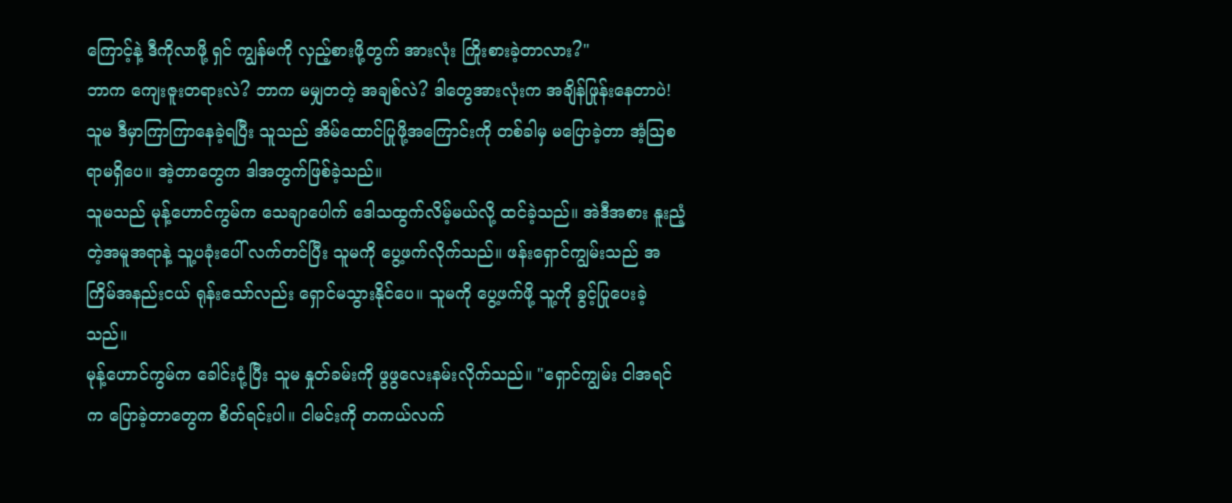ကြောင့်နဲ့ ဒီကိုလာဖို့ ရှင် ကျွန်မကို လှည့်စားဖို့တွက် အားလုံး ကြိုးစားခဲ့တာလား?"
ဘာက ကျေးဇူးတရားလဲ? ဘာက မမျှတတဲ့ အချစ်လဲ? ဒါတွေအားလုံးက အချိန်ဖြုန်းနေတာပဲ!
သူမ ဒီမှာကြာကြာနေခဲ့ရပြီး သူသည် အိမ်ထောင်ပြုဖို့အကြောင်းကို တစ်ခါမှ မပြောခဲ့တာ အံ့သြစရာမရှိပေ။ အဲ့တာတွေက ဒါအတွက်ဖြစ်ခဲ့သည်။
သူမသည် မုန့်ဟောင်ကွမ်က သေချာပေါက် ဒေါသထွက်လိမ့်မယ်လို့ ထင်ခဲ့သည်။ အဲဒီအစား နူးညံ့တဲ့အမူအရာနဲ့ သူ့ပခုံးပေါ် လက်တင်ပြီး သူမကို ပွေ့ဖက်လိုက်သည်။ ဖန်းရှောင်ကျွမ်းသည် အကြိမ်အနည်းငယ် ရုန်းသော်လည်း ရှောင်မသွားနိုင်ပေ။ သူမကို ပွေ့ဖက်ဖို့ သူ့ကို ခွင့်ပြုပေးခဲ့သည်။
မုန့်ဟောင်ကွမ်က ခေါင်းငုံ့ပြီး သူမ နှုတ်ခမ်းကို ဖွဖွလေးနမ်းလိုက်သည်။ "ရှောင်ကျွမ်း ငါအရင်က ပြောခဲ့တာတွေက စိတ်ရင်းပါ။ ငါမင်းကို တကယ်လက်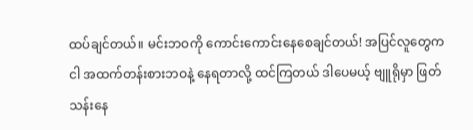ထပ်ချင်တယ်။ မင်းဘဝကို ကောင်းကောင်းနေစေချင်တယ်! အပြင်လူတွေက ငါ အထက်တန်းစားဘဝနဲ့ နေရတာလို့ ထင်ကြတယ် ဒါပေမယ့် ဗျူရိုမှာ ဖြတ်သန်းနေ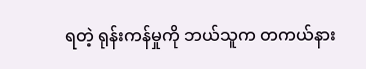ရတဲ့ ရုန်းကန်မှုကို ဘယ်သူက တကယ်နား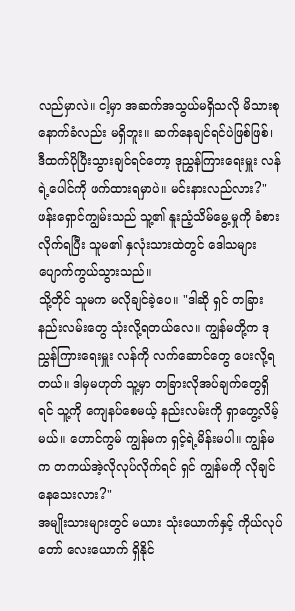လည်မှာလဲ။ ငါ့မှာ အဆက်အသွယ်မရှိသလို မိသားစုနောက်ခံလည်း မရှိဘူး။ ဆက်နေချင်ရင်ပဲဖြစ်ဖြစ်၊ ဒီထက်ပိုပြီးသွားချင်ရင်တော့ ဒုညွှန်ကြားရေးမှူး လန်ရဲ့ပေါင်ကို ဖက်ထားရမှာပဲ။ မင်းနားလည်လား?"
ဖန်းရှောင်ကျွမ်းသည် သူ့၏ နူးညံ့သိမ်မွေ့မှုကို ခံစားလိုက်ရပြီး သူမ၏ နှလုံးသားထဲတွင် ဒေါသများ ပျောက်ကွယ်သွားသည်။
သို့တိုင် သူမက မလိုချင်ခဲ့ပေ။ "ဒါဆို ရှင် တခြားနည်းလမ်းတွေ သုံးလို့ရတယ်လေ။ ကျွန်မတို့က ဒုညွှန်ကြားရေးမှူး လန်ကို လက်ဆောင်တွေ ပေးလို့ရတယ်။ ဒါမှမဟုတ် သူ့မှာ တခြားလိုအပ်ချက်တွေရှိရင် သူ့ကို ကျေနပ်စေမယ့် နည်းလမ်းကို ရှာတွေ့လိမ့်မယ်။ ဟောင်ကွမ် ကျွန်မက ရှင့်ရဲ့မိန်းမပါ။ ကျွန်မက တကယ်အဲ့လိုလုပ်လိုက်ရင် ရှင် ကျွန်မကို လိုချင်နေသေးလား?"
အမျိုးသားများတွင် မယား သုံးယောက်နှင့် ကိုယ်လုပ်တော် လေးယောက် ရှိနိုင်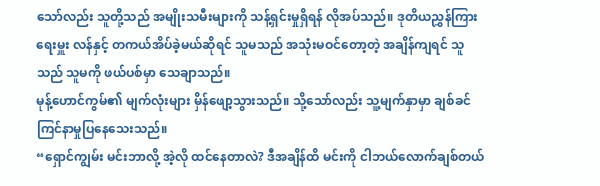သော်လည်း သူတို့သည် အမျိုးသမီးများကို သန့်ရှင်းမှုရှိရန် လိုအပ်သည်။ ဒုတိယညွှန်ကြားရေးမှူး လန်နှင့် တကယ်အိပ်ခဲ့မယ်ဆိုရင် သူမသည် အသုံးမဝင်တော့တဲ့ အချိန်ကျရင် သူသည် သူမကို ဖယ်ပစ်မှာ သေချာသည်။
မုန့်ဟောင်ကွမ်၏ မျက်လုံးများ မှိန်ဖျော့သွားသည်။ သို့သော်လည်း သူ့မျက်နှာမှာ ချစ်ခင်ကြင်နာမှုပြနေသေးသည်။
“ရှောင်ကျွမ်း မင်းဘာလို့ အဲ့လို ထင်နေတာလဲ? ဒီအချိန်ထိ မင်းကို ငါဘယ်လောက်ချစ်တယ်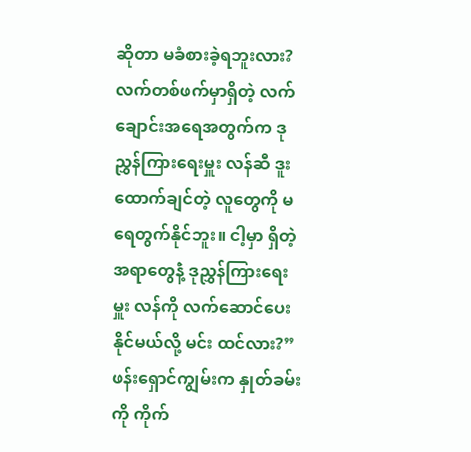ဆိုတာ မခံစားခဲ့ရဘူးလား? လက်တစ်ဖက်မှာရှိတဲ့ လက်ချောင်းအရေအတွက်က ဒုညွှန်ကြားရေးမှူး လန်ဆီ ဒူးထောက်ချင်တဲ့ လူတွေကို မရေတွက်နိုင်ဘူး။ ငါ့မှာ ရှိတဲ့ အရာတွေနံဲ့ ဒုညွှန်ကြားရေးမှူး လန်ကို လက်ဆောင်ပေးနိုင်မယ်လို့ မင်း ထင်လား?”
ဖန်းရှောင်ကျွမ်းက နှုတ်ခမ်းကို ကိုက်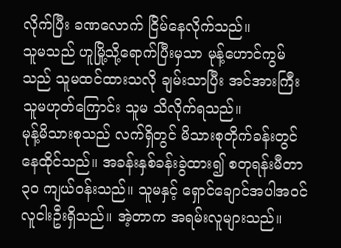လိုက်ပြီး ခဏလောက် ငြိမ်နေလိုက်သည်။
သူမသည် ဟူမြို့သို့ရောက်ပြီးမှသာ မုန့်ဟောင်ကွမ်သည် သူမထင်ထားသလို ချမ်းသာပြီး အင်အားကြီးသူမဟုတ်ကြောင်း သူမ သိလိုက်ရသည်။
မုန့်မိသားစုသည် လက်ရှိတွင် မိသားစုတိုက်ခန်းတွင် နေထိုင်သည်။ အခန်းနှစ်ခန်းခွဲထား၍ စတုရန်းမီတာ ၃၀ ကျယ်ဝန်းသည်။ သူမနှင့် ရှောင်ချောင်အပါအဝင် လူငါးဦးရှိသည်။ အဲ့တာက အရမ်းလူများသည်။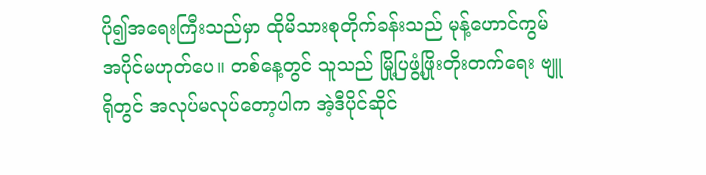ပို၍အရေးကြီးသည်မှာ ထိုမိသားစုတိုက်ခန်းသည် မုန့်ဟောင်ကွမ် အပိုင်မဟုတ်ပေ။ တစ်နေ့တွင် သူသည် မြို့ပြဖွံ့ဖြိုးတိုးတက်ရေး ဗျူရိုတွင် အလုပ်မလုပ်တော့ပါက အဲ့ဒီပိုင်ဆိုင်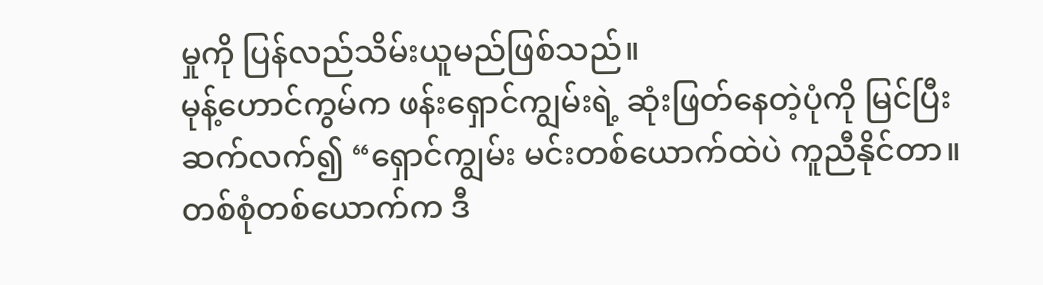မှုကို ပြန်လည်သိမ်းယူမည်ဖြစ်သည်။
မုန့်ဟောင်ကွမ်က ဖန်းရှောင်ကျွမ်းရဲ့ ဆုံးဖြတ်နေတဲ့ပုံကို မြင်ပြီး ဆက်လက်၍ “ရှောင်ကျွမ်း မင်းတစ်ယောက်ထဲပဲ ကူညီနိုင်တာ။ တစ်စုံတစ်ယောက်က ဒီ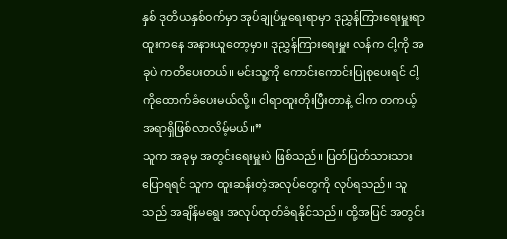နှစ် ဒုတိယနှစ်ဝက်မှာ အုပ်ချုပ်မှုရေးရာမှာ ဒုညွှန်ကြားရေးမှူးရာထူးကနေ အနားယူတော့မှာ။ ဒုညွှန်ကြားရေးမှူး လန်က ငါ့ကို အခုပဲ ကတိပေးတယ်။ မင်းသူ့ကို ကောင်းကောင်းပြုစုပေးရင် ငါ့ကိုထောက်ခံပေးမယ်လို့။ ငါရာထူးတိုးပြီးတာနဲ့ ငါက တကယ့်အရာရှိဖြစ်လာလိမ့်မယ်။”
သူက အခုမှ အတွင်းရေးမှူးပဲ ဖြစ်သည်။ ပြတ်ပြတ်သားသားပြောရရင် သူက ထူးဆန်းတဲ့အလုပ်တွေကို လုပ်ရသည်။ သူသည် အချိန်မရွေး အလုပ်ထုတ်ခံရနိုင်သည်။ ထို့အပြင် အတွင်း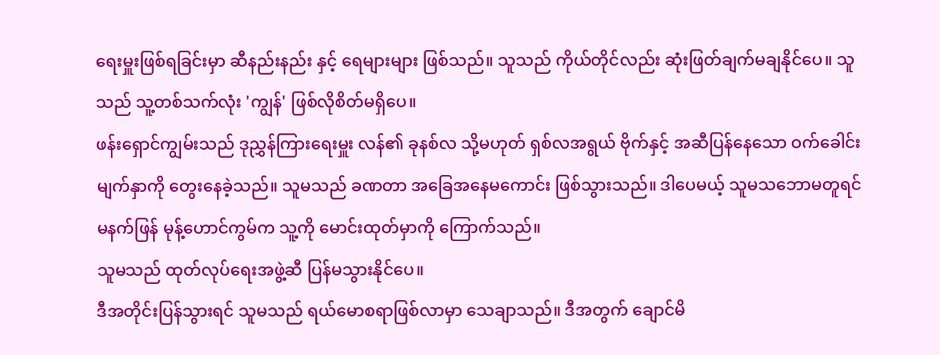ရေးမှူးဖြစ်ရခြင်းမှာ ဆီနည်းနည်း နှင့် ရေများများ ဖြစ်သည်။ သူသည် ကိုယ်တိုင်လည်း ဆုံးဖြတ်ချက်မချနိုင်ပေ။ သူသည် သူ့တစ်သက်လုံး 'ကျွန်' ဖြစ်လိုစိတ်မရှိပေ။
ဖန်းရှောင်ကျွမ်းသည် ဒုညွှန်ကြားရေးမှူး လန်၏ ခုနစ်လ သို့မဟုတ် ရှစ်လအရွယ် ဗိုက်နှင့် အဆီပြန်နေသော ဝက်ခေါင်းမျက်နှာကို တွေးနေခဲ့သည်။ သူမသည် ခဏတာ အခြေအနေမကောင်း ဖြစ်သွားသည်။ ဒါပေမယ့် သူမသဘောမတူရင် မနက်ဖြန် မုန့်ဟောင်ကွမ်က သူ့ကို မောင်းထုတ်မှာကို ကြောက်သည်။
သူမသည် ထုတ်လုပ်ရေးအဖွဲ့ဆီ ပြန်မသွားနိုင်ပေ။
ဒီအတိုင်းပြန်သွားရင် သူမသည် ရယ်မောစရာဖြစ်လာမှာ သေချာသည်။ ဒီအတွက် ချောင်မိ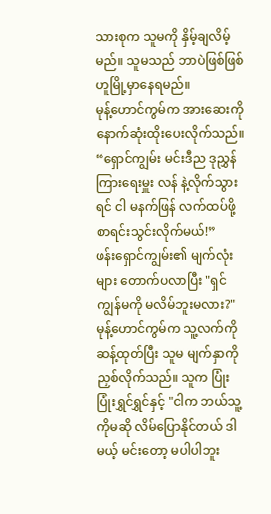သားစုက သူမကို နှိမ့်ချလိမ့်မည်။ သူမသည် ဘာပဲဖြစ်ဖြစ် ဟူမြို့မှာနေရမည်။
မုန့်ဟောင်ကွမ်က အားဆေးကို နောက်ဆုံးထိုးပေးလိုက်သည်။ “ရှောင်ကျွမ်း မင်းဒီည ဒုညွှန်ကြားရေးမှူး လန် နဲ့လိုက်သွားရင် ငါ မနက်ဖြန် လက်ထပ်ဖို့ စာရင်းသွင်းလိုက်မယ်!”
ဖန်းရှောင်ကျွမ်း၏ မျက်လုံးများ တောက်ပလာပြီး "ရှင် ကျွန်မကို မလိမ်ဘူးမလား?"
မုန့်ဟောင်ကွမ်က သူ့လက်ကို ဆန့်ထုတ်ပြီး သူမ မျက်နှာကို ညှစ်လိုက်သည်။ သူက ပြုံးပြုံးရွှင်ရွှင်နှင့် "ငါက ဘယ်သူ့ကိုမဆို လိမ်ပြောနိုင်တယ် ဒါမယ့် မင်းတော့ မပါပါဘူး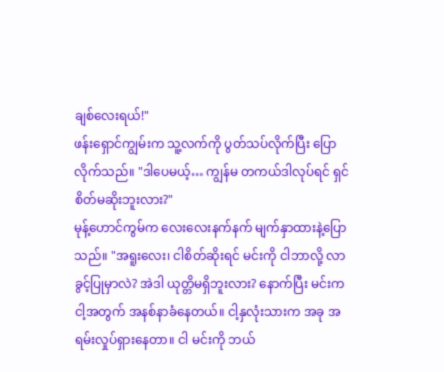ချစ်လေးရယ်!"
ဖန်းရှောင်ကျွမ်းက သူ့လက်ကို ပွတ်သပ်လိုက်ပြီး ပြောလိုက်သည်။ "ဒါပေမယ့်… ကျွန်မ တကယ်ဒါလုပ်ရင် ရှင် စိတ်မဆိုးဘူးလား?"
မုန့်ဟောင်ကွမ်က လေးလေးနက်နက် မျက်နှာထားနဲ့ပြောသည်။ "အရူးလေး၊ ငါစိတ်ဆိုးရင် မင်းကို ငါဘာလို့ လာခွင့်ပြုမှာလဲ? အဲဒါ ယုတ္တိမရှိဘူးလား? နောက်ပြီး မင်းက ငါ့အတွက် အနစ်နာခံနေတယ်။ ငါ့နှလုံးသားက အခု အရမ်းလှုပ်ရှားနေတာ။ ငါ မင်းကို ဘယ်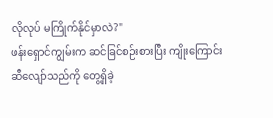လိုလုပ် မကြိုက်နိုင်မှာလဲ?"
ဖန်းရှောင်ကျွမ်းက ဆင်ခြင်စဉ်းစားပြီး ကျိုးကြောင်းဆီလျော်သည်ကို တွေ့ရှိခဲ့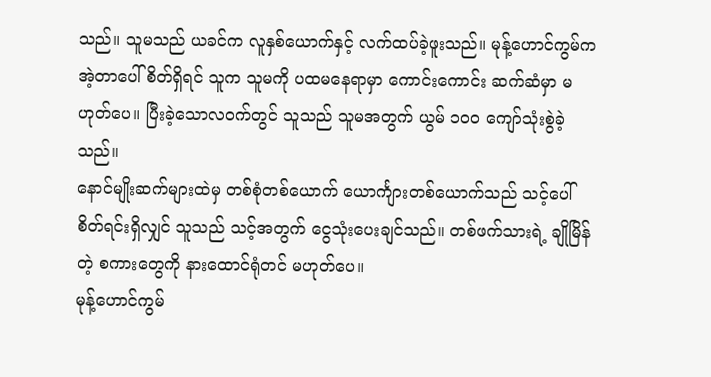သည်။ သူမသည် ယခင်က လူနှစ်ယောက်နှင့် လက်ထပ်ခဲ့ဖူးသည်။ မုန့်ဟောင်ကွမ်က အဲ့တာပေါ် စိတ်ရှိရင် သူက သူမကို ပထမနေရာမှာ ကောင်းကောင်း ဆက်ဆံမှာ မဟုတ်ပေ။ ပြီးခဲ့သောလဝက်တွင် သူသည် သူမအတွက် ယွမ် ၁၀၀ ကျော်သုံးစွဲခဲ့သည်။
နောင်မျိုးဆက်များထဲမှ တစ်စုံတစ်ယောက် ယောင်္ကျားတစ်ယောက်သည် သင့်ပေါ်စိတ်ရင်းရှိလျှင် သူသည် သင့်အတွက် ငွေသုံးပေးချင်သည်။ တစ်ဖက်သားရဲ့ ချိုမြိန်တဲ့ စကားတွေကို နားထောင်ရုံတင် မဟုတ်ပေ။
မုန့်ဟောင်ကွမ်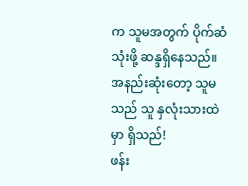က သူမအတွက် ပိုက်ဆံသုံးဖို့ ဆန္ဒရှိနေသည်။ အနည်းဆုံးတော့ သူမသည် သူ နှလုံးသားထဲမှာ ရှိသည်!
ဖန်း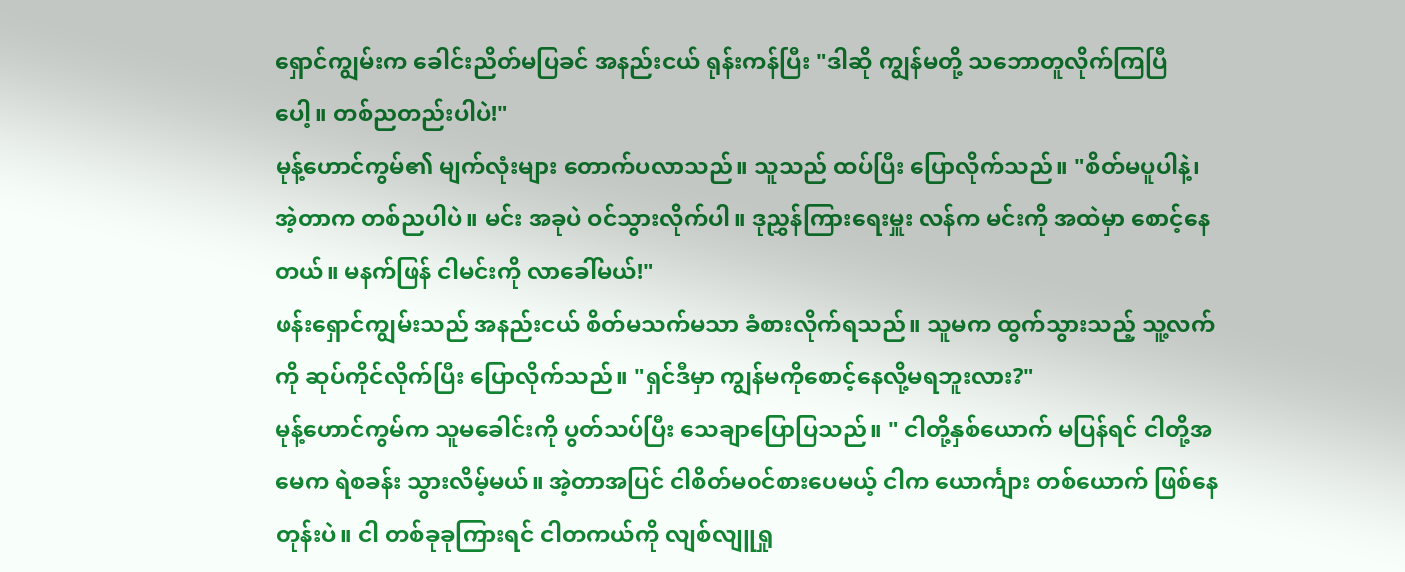ရှောင်ကျွမ်းက ခေါင်းညိတ်မပြခင် အနည်းငယ် ရုန်းကန်ပြီး "ဒါဆို ကျွန်မတို့ သဘောတူလိုက်ကြပြီပေါ့။ တစ်ညတည်းပါပဲ!"
မုန့်ဟောင်ကွမ်၏ မျက်လုံးများ တောက်ပလာသည်။ သူသည် ထပ်ပြီး ပြောလိုက်သည်။ "စိတ်မပူပါနဲ့၊ အဲ့တာက တစ်ညပါပဲ။ မင်း အခုပဲ ဝင်သွားလိုက်ပါ။ ဒုညွှန်ကြားရေးမှူး လန်က မင်းကို အထဲမှာ စောင့်နေတယ်။ မနက်ဖြန် ငါမင်းကို လာခေါ်မယ်!"
ဖန်းရှောင်ကျွမ်းသည် အနည်းငယ် စိတ်မသက်မသာ ခံစားလိုက်ရသည်။ သူမက ထွက်သွားသည့် သူ့လက်ကို ဆုပ်ကိုင်လိုက်ပြီး ပြောလိုက်သည်။ "ရှင်ဒီမှာ ကျွန်မကိုစောင့်နေလို့မရဘူးလား?"
မုန့်ဟောင်ကွမ်က သူမခေါင်းကို ပွတ်သပ်ပြီး သေချာပြောပြသည်။ " ငါတို့နှစ်ယောက် မပြန်ရင် ငါတို့အမေက ရဲစခန်း သွားလိမ့်မယ်။ အဲ့တာအပြင် ငါစိတ်မ၀င်စားပေမယ့် ငါက ယောင်္ကျား တစ်ယောက် ဖြစ်နေတုန်းပဲ။ ငါ တစ်ခုခုကြားရင် ငါတကယ်ကို လျစ်လျူရှု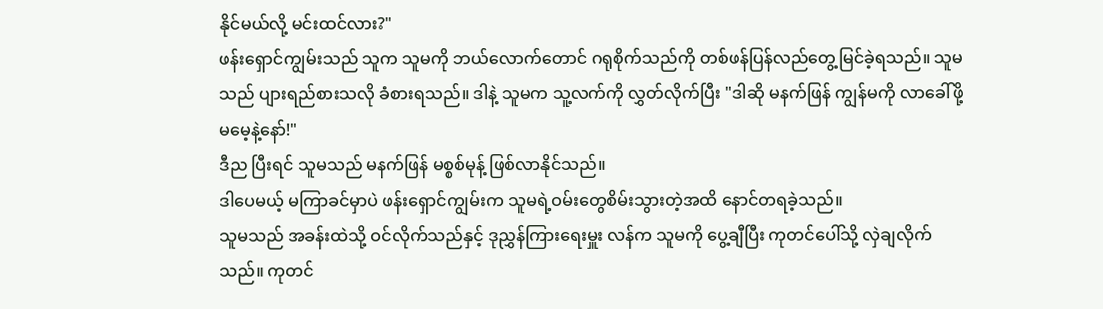နိုင်မယ်လို့ မင်းထင်လား?"
ဖန်းရှောင်ကျွမ်းသည် သူက သူမကို ဘယ်လောက်တောင် ဂရုစိုက်သည်ကို တစ်ဖန်ပြန်လည်တွေ့မြင်ခဲ့ရသည်။ သူမသည် ပျားရည်စားသလို ခံစားရသည်။ ဒါနဲ့ သူမက သူ့လက်ကို လွှတ်လိုက်ပြီး "ဒါဆို မနက်ဖြန် ကျွန်မကို လာခေါ်ဖို့ မမေ့နဲ့နော်!"
ဒီည ပြီးရင် သူမသည် မနက်ဖြန် မစ္စစ်မုန့် ဖြစ်လာနိုင်သည်။
ဒါပေမယ့် မကြာခင်မှာပဲ ဖန်းရှောင်ကျွမ်းက သူမရဲ့ဝမ်းတွေစိမ်းသွားတဲ့အထိ နောင်တရခဲ့သည်။
သူမသည် အခန်းထဲသို့ ဝင်လိုက်သည်နှင့် ဒုညွှန်ကြားရေးမှူး လန်က သူမကို ပွေ့ချီပြီး ကုတင်ပေါ်သို့ လှဲချလိုက်သည်။ ကုတင်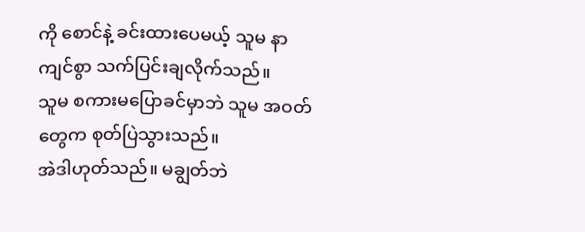ကို စောင်နဲ့ ခင်းထားပေမယ့် သူမ နာကျင်စွာ သက်ပြင်းချလိုက်သည်။
သူမ စကားမပြောခင်မှာဘဲ သူမ အဝတ်တွေက စုတ်ပြဲသွားသည်။
အဲဒါဟုတ်သည်။ မချွတ်ဘဲ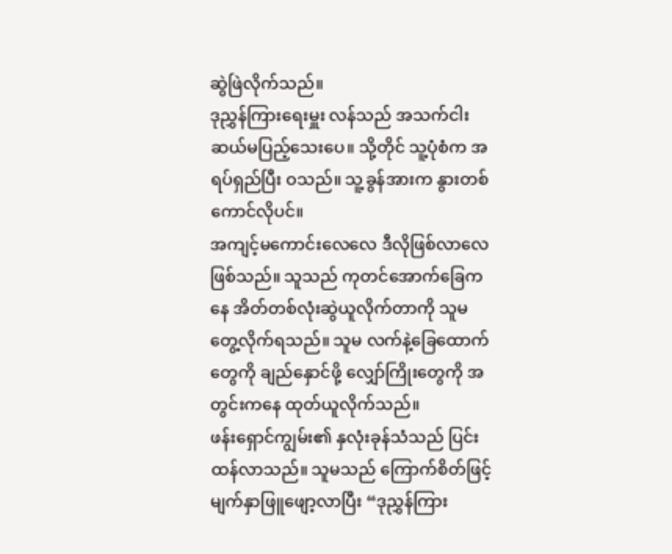ဆွဲဖြဲလိုက်သည်။
ဒုညွှန်ကြားရေးမှူး လန်သည် အသက်ငါးဆယ်မပြည့်သေးပေ။ သို့တိုင် သူ့ပုံစံက အရပ်ရှည်ပြီး ဝသည်။ သူ့ခွန်အားက နွားတစ်ကောင်လိုပင်။
အကျင့်မကောင်းလေလေ ဒီလိုဖြစ်လာလေ ဖြစ်သည်။ သူသည် ကုတင်အောက်ခြေကနေ အိတ်တစ်လုံးဆွဲယူလိုက်တာကို သူမ တွေ့လိုက်ရသည်။ သူမ လက်နဲ့ခြေထောက်တွေကို ချည်နှောင်ဖို့ လျှော်ကြိုးတွေကို အတွင်းကနေ ထုတ်ယူလိုက်သည်။
ဖန်းရှောင်ကျွမ်း၏ နှလုံးခုန်သံသည် ပြင်းထန်လာသည်။ သူမသည် ကြောက်စိတ်ဖြင့် မျက်နှာဖြူဖျော့လာပြီး “ဒုညွှန်ကြား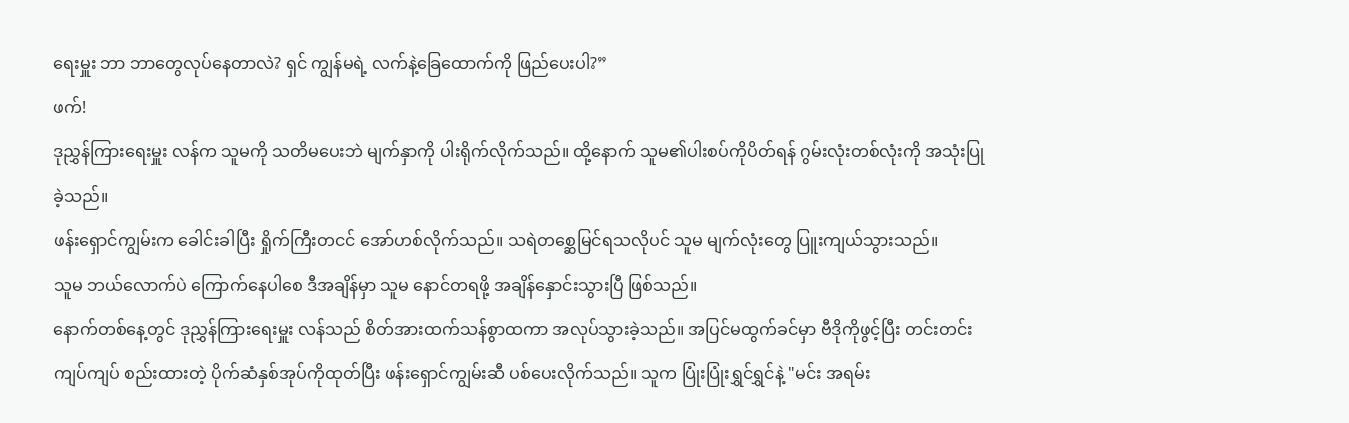ရေးမှူး ဘာ ဘာတွေလုပ်နေတာလဲ? ရှင် ကျွန်မရဲ့ လက်နဲ့ခြေထောက်ကို ဖြည်ပေးပါ?”
ဖက်!
ဒုညွှန်ကြားရေးမှူး လန်က သူမကို သတိမပေးဘဲ မျက်နှာကို ပါးရိုက်လိုက်သည်။ ထို့နောက် သူမ၏ပါးစပ်ကိုပိတ်ရန် ဂွမ်းလုံးတစ်လုံးကို အသုံးပြုခဲ့သည်။
ဖန်းရှောင်ကျွမ်းက ခေါင်းခါပြီး ရှိုက်ကြီးတငင် အော်ဟစ်လိုက်သည်။ သရဲတစ္ဆေမြင်ရသလိုပင် သူမ မျက်လုံးတွေ ပြူးကျယ်သွားသည်။
သူမ ဘယ်လောက်ပဲ ကြောက်နေပါစေ ဒီအချိန်မှာ သူမ နောင်တရဖို့ အချိန်နှောင်းသွားပြီ ဖြစ်သည်။
နောက်တစ်နေ့တွင် ဒုညွှန်ကြားရေးမှူး လန်သည် စိတ်အားထက်သန်စွာထကာ အလုပ်သွားခဲ့သည်။ အပြင်မထွက်ခင်မှာ ဗီဒိုကိုဖွင့်ပြီး တင်းတင်းကျပ်ကျပ် စည်းထားတဲ့ ပိုက်ဆံနှစ်အုပ်ကိုထုတ်ပြီး ဖန်းရှောင်ကျွမ်းဆီ ပစ်ပေးလိုက်သည်။ သူက ပြုံးပြုံးရွှင်ရွှင်နဲ့ "မင်း အရမ်း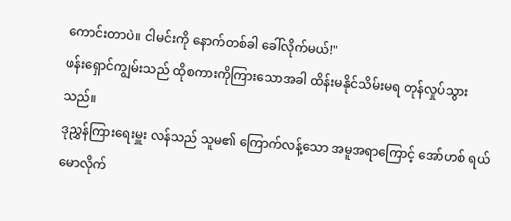ကောင်းတာပဲ။ ငါမင်းကို နောက်တစ်ခါ ခေါ်လိုက်မယ်!"
ဖန်းရှောင်ကျွမ်းသည် ထိုစကားကိုကြားသောအခါ ထိန်းမနိုင်သိမ်းမရ တုန်လှုပ်သွားသည်။
ဒုညွှန်ကြားရေးမှူး လန်သည် သူမ၏ ကြောက်လန့်သော အမူအရာကြောင့် အော်ဟစ် ရယ်မောလိုက်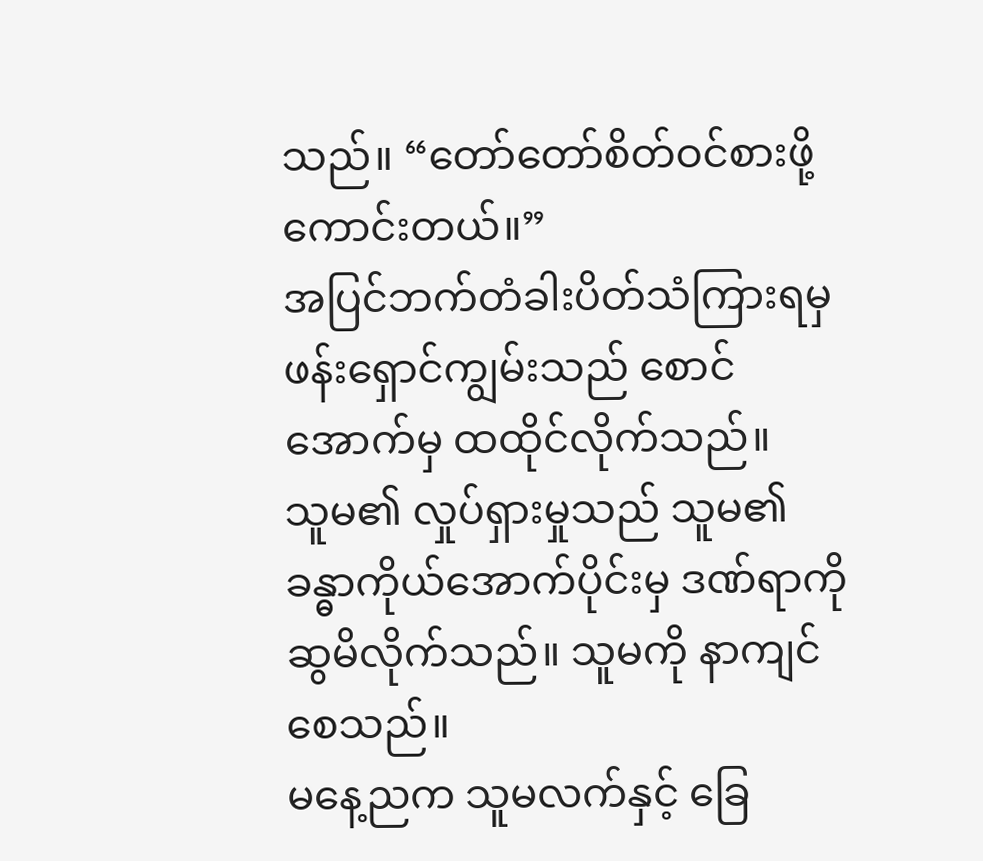သည်။ “တော်တော်စိတ်ဝင်စားဖို့ကောင်းတယ်။”
အပြင်ဘက်တံခါးပိတ်သံကြားရမှ ဖန်းရှောင်ကျွမ်းသည် စောင်အောက်မှ ထထိုင်လိုက်သည်။
သူမ၏ လှုပ်ရှားမှုသည် သူမ၏ ခန္ဓာကိုယ်အောက်ပိုင်းမှ ဒဏ်ရာကို ဆွမိလိုက်သည်။ သူမကို နာကျင်စေသည်။
မနေ့ညက သူမလက်နှင့် ခြေ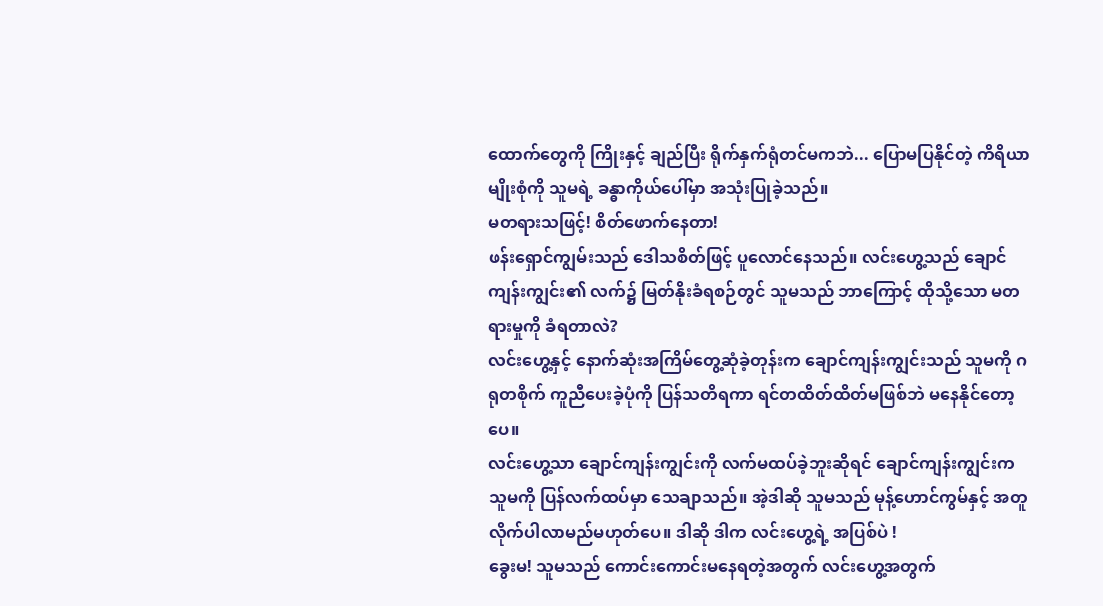ထောက်တွေကို ကြိုးနှင့် ချည်ပြီး ရိုက်နှက်ရုံတင်မကဘဲ... ပြောမပြနိုင်တဲ့ ကိရိယာမျိုးစုံကို သူမရဲ့ ခန္ဓာကိုယ်ပေါ်မှာ အသုံးပြုခဲ့သည်။
မတရားသဖြင့်! စိတ်ဖောက်နေတာ!
ဖန်းရှောင်ကျွမ်းသည် ဒေါသစိတ်ဖြင့် ပူလောင်နေသည်။ လင်းဟွေ့သည် ချောင်ကျန်းကျွင်း၏ လက်၌ မြတ်နိုးခံရစဉ်တွင် သူမသည် ဘာကြောင့် ထိုသို့သော မတရားမှုကို ခံရတာလဲ?
လင်းဟွေ့နှင့် နောက်ဆုံးအကြိမ်တွေ့ဆုံခဲ့တုန်းက ချောင်ကျန်းကျွင်းသည် သူမကို ဂရုတစိုက် ကူညီပေးခဲ့ပုံကို ပြန်သတိရကာ ရင်တထိတ်ထိတ်မဖြစ်ဘဲ မနေနိုင်တော့ပေ။
လင်းဟွေ့သာ ချောင်ကျန်းကျွင်းကို လက်မထပ်ခဲ့ဘူးဆိုရင် ချောင်ကျန်းကျွင်းက သူမကို ပြန်လက်ထပ်မှာ သေချာသည်။ အဲ့ဒါဆို သူမသည် မုန့်ဟောင်ကွမ်နှင့် အတူ လိုက်ပါလာမည်မဟုတ်ပေ။ ဒါဆို ဒါက လင်းဟွေ့ရဲ့ အပြစ်ပဲ !
ခွေးမ! သူမသည် ကောင်းကောင်းမနေရတဲ့အတွက် လင်းဟွေ့အတွက်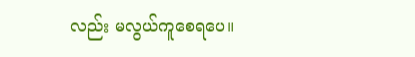လည်း မလွယ်ကူစေရပေ။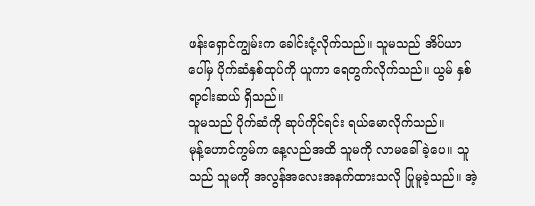ဖန်းရှောင်ကျွမ်းက ခေါင်းငုံ့လိုက်သည်။ သူမသည် အိပ်ယာပေါ်မှ ပိုက်ဆံနှစ်ထုပ်ကို ယူကာ ရေတွက်လိုက်သည်။ ယွမ် နှစ်ရာ့ငါးဆယ် ရှိသည်။
သူမသည် ပိုက်ဆံကို ဆုပ်ကိုင်ရင်း ရယ်မောလိုက်သည်။
မုန့်ဟောင်ကွမ်က နေ့လည်အထိ သူမကို လာမခေါ်ခဲ့ပေ။ သူသည် သူမကို အလွန်အလေးအနက်ထားသလို ပြုမူခဲ့သည်။ အဲ့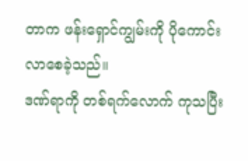တာက ဖန်းရှောင်ကျွမ်းကို ပိုကောင်းလာစေခဲ့သည်။
ဒဏ်ရာကို တစ်ရက်လောက် ကုသပြီး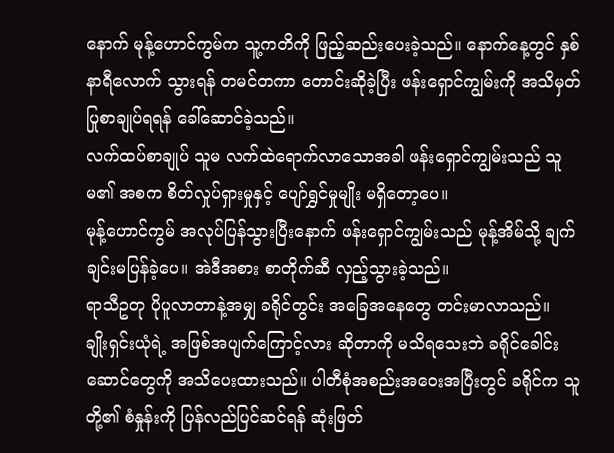နောက် မုန့်ဟောင်ကွမ်က သူ့ကတိကို ဖြည့်ဆည်းပေးခဲ့သည်။ နောက်နေ့တွင် နှစ်နာရီလောက် သွားရန် တမင်တကာ တောင်းဆိုခဲ့ပြီး ဖန်းရှောင်ကျွမ်းကို အသိမှတ်ပြုစာချုပ်ရရန် ခေါ်ဆောင်ခဲ့သည်။
လက်ထပ်စာချုပ် သူမ လက်ထဲရောက်လာသောအခါ ဖန်းရှောင်ကျွမ်းသည် သူမ၏ အစက စိတ်လှုပ်ရှားမှုနှင့် ပျော်ရွှင်မှုမျိုး မရှိတော့ပေ။
မုန့်ဟောင်ကွမ် အလုပ်ပြန်သွားပြီးနောက် ဖန်းရှောင်ကျွမ်းသည် မုန့်အိမ်သို့ ချက်ချင်းမပြန်ခဲ့ပေ။ အဲဒီအစား စာတိုက်ဆီ လှည့်သွားခဲ့သည်။
ရာသီဥတု ပိုပူလာတာနဲ့အမျှ ခရိုင်တွင်း အခြေအနေတွေ တင်းမာလာသည်။
ချိုးရှင်းယုံရဲ့ အဖြစ်အပျက်ကြောင့်လား ဆိုတာကို မသိရသေးဘဲ ခရိုင်ခေါင်းဆောင်တွေကို အသိပေးထားသည်။ ပါတီစုံအစည်းအဝေးအပြီးတွင် ခရိုင်က သူတို့၏ စံနှုန်းကို ပြန်လည်ပြင်ဆင်ရန် ဆုံးဖြတ်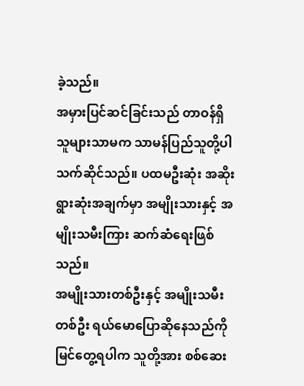ခဲ့သည်။
အမှားပြင်ဆင်ခြင်းသည် တာဝန်ရှိသူများသာမက သာမန်ပြည်သူတို့ပါ သက်ဆိုင်သည်။ ပထမဦးဆုံး အဆိုးရွားဆုံးအချက်မှာ အမျိုးသားနှင့် အမျိုးသမီးကြား ဆက်ဆံရေးဖြစ်သည်။
အမျိုးသားတစ်ဦးနှင့် အမျိုးသမီးတစ်ဦး ရယ်မောပြောဆိုနေသည်ကို မြင်တွေ့ရပါက သူတို့အား စစ်ဆေး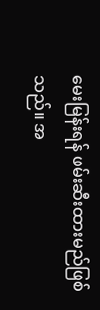မေးမြန်းရန် ဖမ်းဆီးထားမည်ဖြစ်သည်။ အ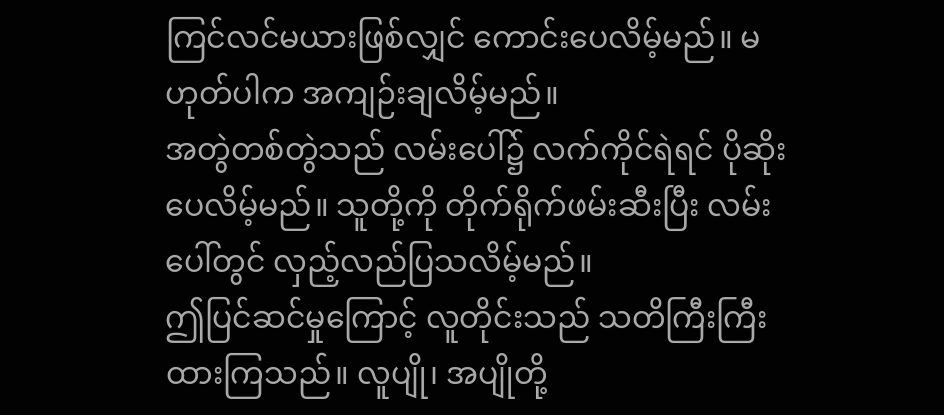ကြင်လင်မယားဖြစ်လျှင် ကောင်းပေလိမ့်မည်။ မဟုတ်ပါက အကျဉ်းချလိမ့်မည်။
အတွဲတစ်တွဲသည် လမ်းပေါ်၌ လက်ကိုင်ရဲရင် ပိုဆိုးပေလိမ့်မည်။ သူတို့ကို တိုက်ရိုက်ဖမ်းဆီးပြီး လမ်းပေါ်တွင် လှည့်လည်ပြသလိမ့်မည်။
ဤပြင်ဆင်မှုကြောင့် လူတိုင်းသည် သတိကြီးကြီးထားကြသည်။ လူပျို၊ အပျိုတို့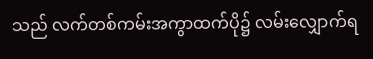သည် လက်တစ်ကမ်းအကွာထက်ပို၌ လမ်းလျှောက်ရ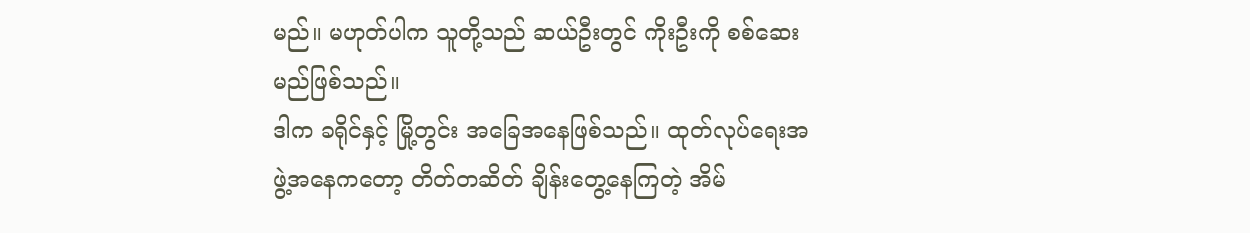မည်။ မဟုတ်ပါက သူတို့သည် ဆယ်ဦးတွင် ကိုးဦးကို စစ်ဆေးမည်ဖြစ်သည်။
ဒါက ခရိုင်နှင့် မြို့တွင်း အခြေအနေဖြစ်သည်။ ထုတ်လုပ်ရေးအဖွဲ့အနေကတော့ တိတ်တဆိတ် ချိန်းတွေ့နေကြတဲ့ အိမ်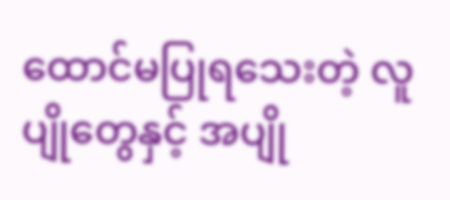ထောင်မပြုရသေးတဲ့ လူပျိုတွေနှင့် အပျို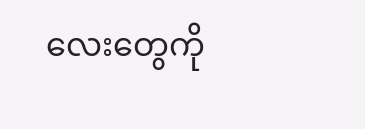လေးတွေကို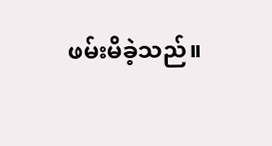ဖမ်းမိခဲ့သည်။